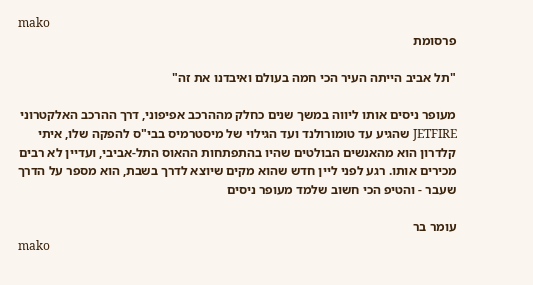mako
פרסומת

"תל אביב הייתה העיר הכי חמה בעולם ואיבדנו את זה"

מעופר ניסים אותו ליווה במשך שנים כחלק מההרכב אפיפוני, דרך ההרכב האלקטרוני JETFIRE שהגיע עד טומורולנד ועד הגילוי של מיסטרמיס בבי"ס להפקה שלו, איתי קלדרון הוא מהאנשים הבולטים שהיו בהתפתחות ההאוס התל-אביבי, ועדיין לא רבים מכירים אותו. רגע לפני ליין חדש שהוא מקים שיוצא לדרך בשבת, הוא מספר על הדרך שעבר - והטיפ הכי חשוב שלמד מעופר ניסים

עומר בר
mako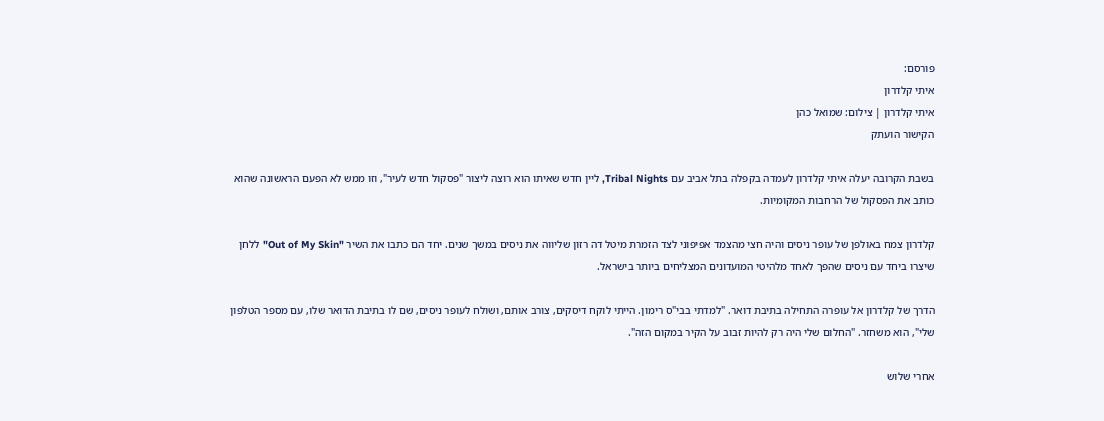פורסם:
איתי קלדרון
איתי קלדרון | צילום: שמואל כהן
הקישור הועתק

בשבת הקרובה יעלה איתי קלדרון לעמדה בקפלה בתל אביב עם Tribal Nights, ליין חדש שאיתו הוא רוצה ליצור "פסקול חדש לעיר", וזו ממש לא הפעם הראשונה שהוא כותב את הפסקול של הרחבות המקומיות.

קלדרון צמח באולפן של עופר ניסים והיה חצי מהצמד אפיפוני לצד הזמרת מיטל דה רזון שליווה את ניסים במשך שנים. יחד הם כתבו את השיר "Out of My Skin" ללחן שיצרו ביחד עם ניסים שהפך לאחד מלהיטי המועדונים המצליחים ביותר בישראל.

הדרך של קלדרון אל עופרה התחילה בתיבת דואר. "למדתי בבי"ס רימון. הייתי לוקח דיסקים, צורב אותם, ושולח לעופר ניסים, שם לו בתיבת הדואר שלו, עם מספר הטלפון שלי", הוא משחזר. "החלום שלי היה רק להיות זבוב על הקיר במקום הזה".

אחרי שלוש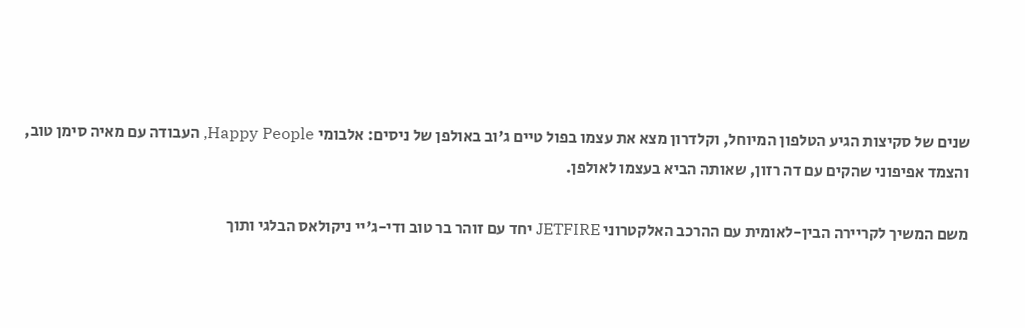שנים של סקיצות הגיע הטלפון המיוחל, וקלדרון מצא את עצמו בפול טיים ג'וב באולפן של ניסים: אלבומי Happy People, העבודה עם מאיה סימן טוב, והצמד אפיפוני שהקים עם דה רזון, שאותה הביא בעצמו לאולפן.

משם המשיך לקריירה הבין-לאומית עם ההרכב האלקטרוני JETFIRE יחד עם זוהר בר טוב ודי-ג'יי ניקולאס הבלגי ותוך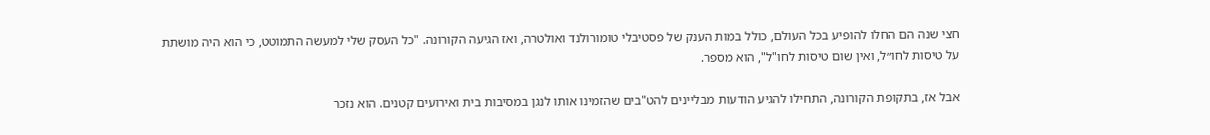חצי שנה הם החלו להופיע בכל העולם, כולל במות הענק של פסטיבלי טומורולנד ואולטרה, ואז הגיעה הקורונה. "כל העסק שלי למעשה התמוטט, כי הוא היה מושתת על טיסות לחו״ל, ואין שום טיסות לחו"ל", הוא מספר.

אבל אז, בתקופת הקורונה, התחילו להגיע הודעות מבליינים להט"בים שהזמינו אותו לנגן במסיבות בית ואירועים קטנים. הוא נזכר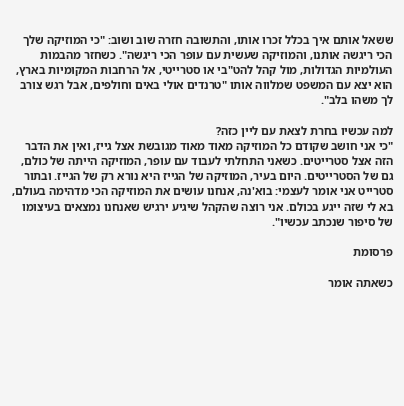ששאל אותם איך בכלל זכרו אותו, והתשובה חזרה שוב ושוב: "כי המוזיקה שלך הכי ריגשה אותנו, והמוזיקה שעשית עם עופר הכי ריגשה". כשחזר מהבמות העולמיות הגדולות, מול קהל להט"בי או סטרייטי, אל הרחבות המקומיות בארץ, הוא יצא עם המשפט שמלווה אותו "טרנדים אולי באים וחולפים, אבל רגש צורב לך משהו בלב".

למה עכשיו בחרת לצאת עם ליין כזה?
"כי אני חושב שקודם כל המוזיקה מאוד מאוד מגובשת אצל גייז, ואין את הדבר הזה אצל סטרייטים. כשאני התחלתי לעבוד עם עופר, המוזיקה הייתה של כולם, גם של הסטרייטים. היום בעיר, המוזיקה של הגייז היא נורא רק של הגייז. ובתור סטרייט אני אומר לעצמי: בוא'נה, אנחנו עושים את המוזיקה הכי מדהימה בעולם, בא לי שזה ייגע בכולם. אני רוצה שהקהל שיגיע ירגיש שאנחנו נמצאים בעיצומו של סיפור שנכתב עכשיו".

פרסומת

כשאתה אומר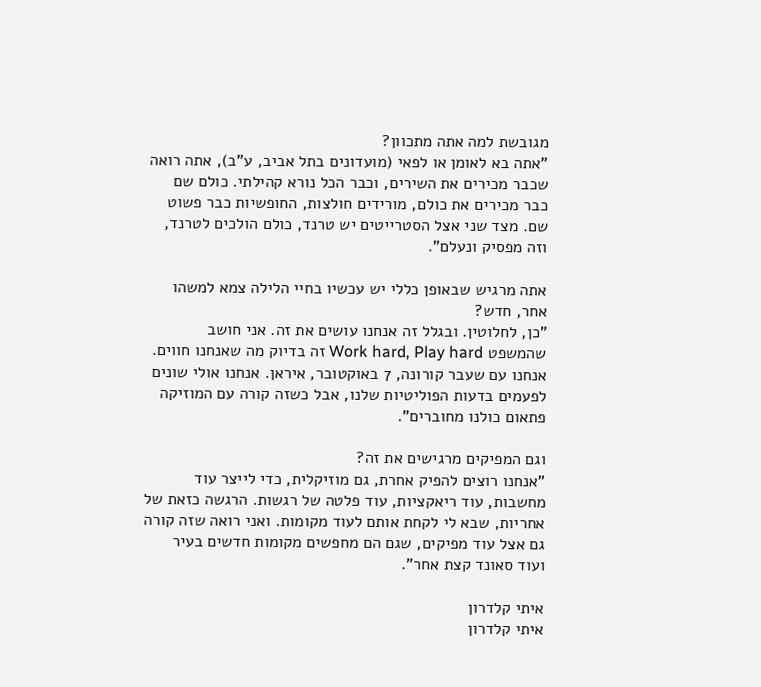מגובשת למה אתה מתכוון?
"אתה בא לאומן או לפאי (מועדונים בתל אביב, ע"ב), אתה רואה שכבר מכירים את השירים, וכבר הכל נורא קהילתי. כולם שם כבר מכירים את כולם, מורידים חולצות, החופשיות כבר פשוט שם. מצד שני אצל הסטרייטים יש טרנד, כולם הולכים לטרנד, וזה מפסיק ונעלם".

אתה מרגיש שבאופן כללי יש עכשיו בחיי הלילה צמא למשהו אחר, חדש?
"כן, לחלוטין. ובגלל זה אנחנו עושים את זה. אני חושב שהמשפט Work hard, Play hard זה בדיוק מה שאנחנו חווים. אנחנו עם שעבר קורונה, 7 באוקטובר, איראן. אנחנו אולי שונים לפעמים בדעות הפוליטיות שלנו, אבל כשזה קורה עם המוזיקה פתאום כולנו מחוברים".

וגם המפיקים מרגישים את זה?
"אנחנו רוצים להפיק אחרת, גם מוזיקלית, כדי לייצר עוד מחשבות, עוד ריאקציות, עוד פלטה של רגשות. הרגשה כזאת של אחריות, שבא לי לקחת אותם לעוד מקומות. ואני רואה שזה קורה גם אצל עוד מפיקים, שגם הם מחפשים מקומות חדשים בעיר ועוד סאונד קצת אחר".

איתי קלדרון
איתי קלדרון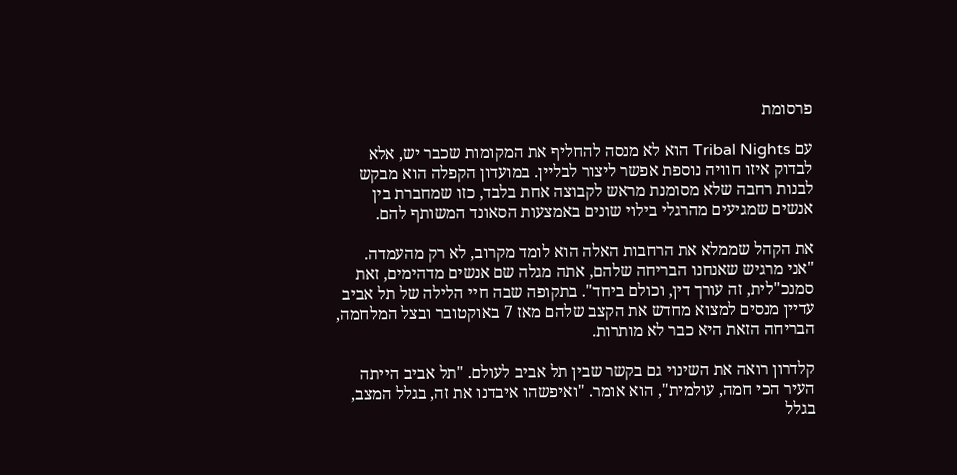פרסומת

עם Tribal Nights הוא לא מנסה להחליף את המקומות שכבר יש, אלא לבדוק איזו חוויה נוספת אפשר ליצור לבליין. במועדון הקפלה הוא מבקש לבנות רחבה שלא מסומנת מראש לקבוצה אחת בלבד, כזו שמחברת בין אנשים שמגיעים מהרגלי בילוי שונים באמצעות הסאונד המשותף להם.

את הקהל שממלא את הרחבות האלה הוא לומד מקרוב, לא רק מהעמדה. "אני מרגיש שאנחנו הבריחה שלהם, אתה מגלה שם אנשים מדהימים, זאת סמנכ"לית, זה עורך דין, וכולם ביחד". בתקופה שבה חיי הלילה של תל אביב עדיין מנסים למצוא מחדש את הקצב שלהם מאז 7 באוקטובר ובצל המלחמה, הבריחה הזאת היא כבר לא מותרות.

קלדרון רואה את השינוי גם בקשר שבין תל אביב לעולם. "תל אביב הייתה העיר הכי חמה, עולמית", הוא אומר. "ואיפשהו איבדנו את זה, בגלל המצב, בגלל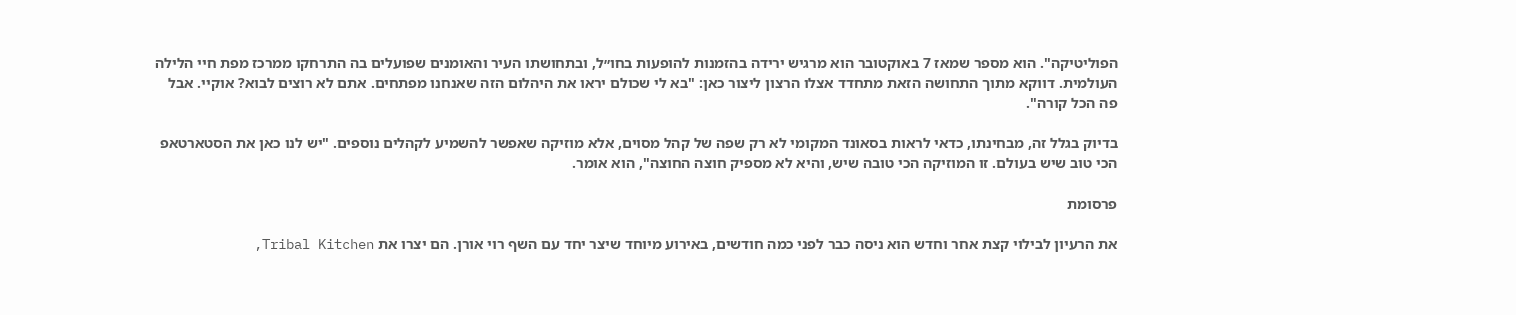הפוליטיקה". הוא מספר שמאז 7 באוקטובר הוא מרגיש ירידה בהזמנות להופעות בחו״ל, ובתחושתו העיר והאומנים שפועלים בה התרחקו ממרכז מפת חיי הלילה העולמית. דווקא מתוך התחושה הזאת מתחדד אצלו הרצון ליצור כאן: "בא לי שכולם יראו את היהלום הזה שאנחנו מפתחים. אתם לא רוצים לבוא? אוקיי. אבל פה הכל קורה".

בדיוק בגלל זה, מבחינתו, כדאי לראות בסאונד המקומי לא רק שפה של קהל מסוים, אלא מוזיקה שאפשר להשמיע לקהלים נוספים. "יש לנו כאן את הסטארטאפ הכי טוב שיש בעולם. זו המוזיקה הכי טובה שיש, והיא לא מספיק חוצה החוצה", הוא אומר.

פרסומת

את הרעיון לבילוי קצת אחר וחדש הוא ניסה כבר לפני כמה חודשים, באירוע מיוחד שיצר יחד עם השף רוי אורן. הם יצרו את Tribal Kitchen,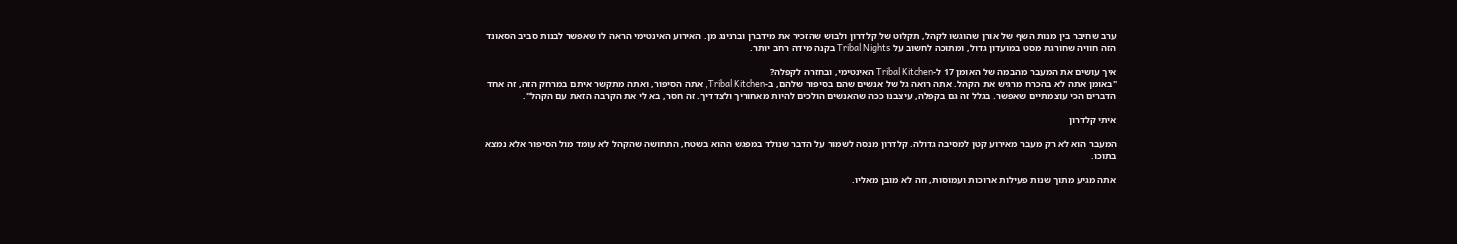ערב שחיבר בין מנות השף של אורן שהוגשו לקהל, תקלוט של קלדרון ולבוש שהזכיר את מידברן וברנינג מן. האירוע האינטימי הראה לו שאפשר לבנות סביב הסאונד הזה חוויה שחורגת מסט במועדון גדול, ומתוכה לחשוב על Tribal Nights בקנה מידה רחב יותר.

איך עושים את המעבר מהבמה של האומן 17 ל-Tribal Kitchen האינטימי, ובחזרה לקפלה?
"באומן אתה לא בהכרח מרגיש את הקהל. אתה רואה גל של אנשים שהם בסיפור שלהם, ב-Tribal Kitchen, אתה הסיפור, ואתה מתקשר איתם במרחק הזה, זה אחד הדברים הכי עוצמתיים שאפשר. בגלל זה גם בקפלה, עיצבנו ככה שהאנשים הולכים להיות מאחוריך ולצדדיך. זה חסר, בא לי את הקרבה הזאת עם הקהל".

איתי קלדרון

המעבר הוא לא רק מעבר מאירוע קטן למסיבה גדולה. קלדרון מנסה לשמור על הדבר שנולד במפגש ההוא בשטח, התחושה שהקהל לא עומד מול הסיפור אלא נמצא בתוכו.

אתה מגיע מתוך שנות פעילות ארוכות ועמוסות, וזה לא מובן מאליו.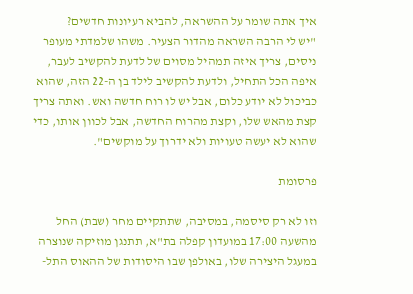איך אתה שומר על ההשראה, להביא רעיונות חדשים?
"יש לי הרבה השראה מהדור הצעיר. משהו שלמדתי מעופר ניסים, צריך איזה תמהיל מסוים של לדעת להקשיב לעבר, איפה הכל התחיל, ולדעת להקשיב לילד בן ה-22 הזה, שהוא כביכול לא יודע כלום, אבל יש לו רוח חדשה ואש. ואתה צריך קצת מהאש שלו, וקצת מהרוח החדשה, אבל לכוון אותו, כדי שהוא לא יעשה טעויות ולא ידרוך על מוקשים".

פרסומת

וזו לא רק סיסמה, במסיבה, שתתקיים מחר (שבת) החל מהשעה 17:00 במועדון קפלה בת"א, תתנגן מוזיקה שנוצרה במעגל היצירה שלו, באולפן שבו היסודות של ההאוס התל-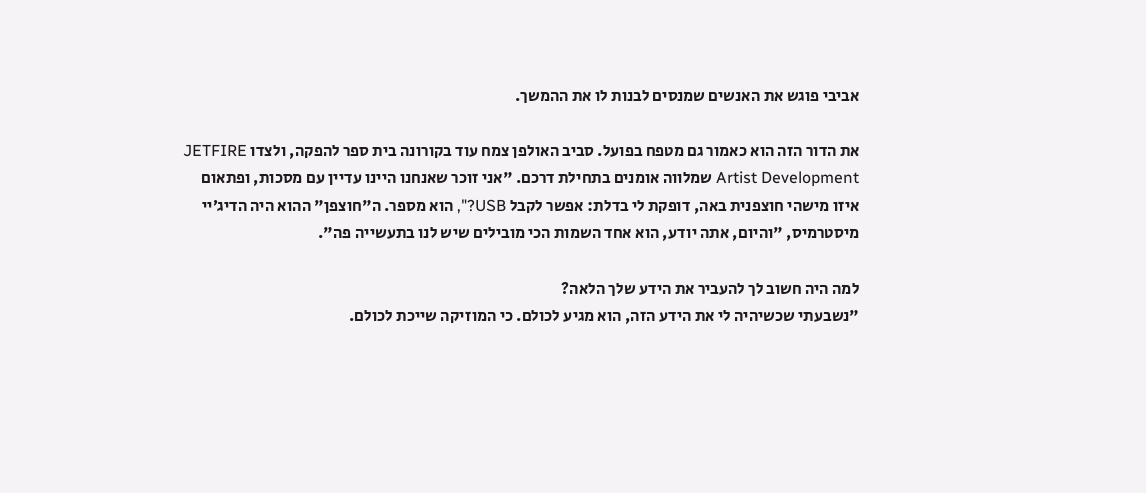אביבי פוגש את האנשים שמנסים לבנות לו את ההמשך.

את הדור הזה הוא כאמור גם מטפח בפועל. סביב האולפן צמח עוד בקורונה בית ספר להפקה, ולצדו JETFIRE Artist Development שמלווה אומנים בתחילת דרכם. "אני זוכר שאנחנו היינו עדיין עם מסכות, ופתאום איזו מישהי חוצפנית באה, דופקת לי בדלת: אפשר לקבל USB?", הוא מספר. ה"חוצפן" ההוא היה הדיג׳יי מיסטרמיס, "והיום, אתה יודע, הוא אחד השמות הכי מובילים שיש לנו בתעשייה פה".

למה היה חשוב לך להעביר את הידע שלך הלאה?
"נשבעתי שכשיהיה לי את הידע הזה, הוא מגיע לכולם. כי המוזיקה שייכת לכולם.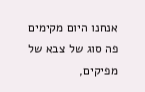אנחנו היום מקימים פה סוג של צבא של מפיקים,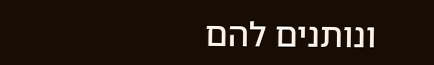ונותנים להם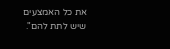את כל האמצעים שיש לתת להם".